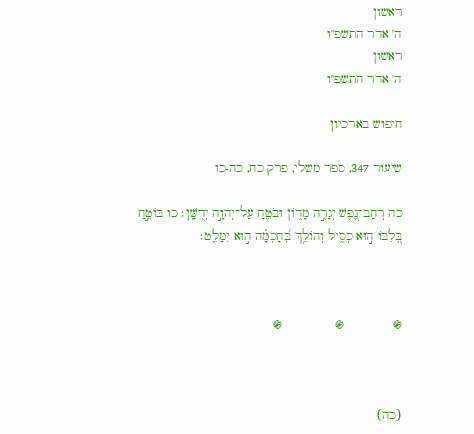ראשון
ה' אדר התשפ"ו
ראשון
ה' אדר התשפ"ו

חיפוש בארכיון

שיעור 347, ספר משלי, פרק כח, כה-כו

כה רְחַב־נֶ֭פֶשׁ יְגָרֶ֣ה מָד֑וֹן וּבֹטֵ֖חַ עַל־יְהוָ֣ה יְדֻשָּֽׁן׃ כו בּוֹטֵ֣חַ בְּ֭לִבּוֹ ה֣וּא כְסִ֑יל וְהוֹלֵ֥ךְ בְּ֝חָכְמָ֗ה ה֣וּא יִמָּלֵֽט׃



֍             ֍              ֍



(כה)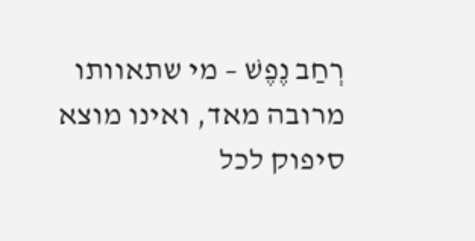רְחַב נֶפֶשׁ – מי שתאוותו מרובה מאד, ואינו מוצא סיפוק לכל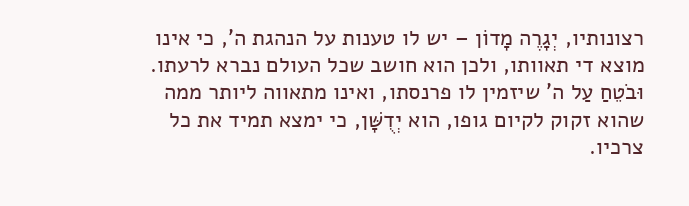רצונותיו, יְגָרֶה מָדוֹן – יש לו טענות על הנהגת ה', כי אינו מוצא די תאוותו, ולכן הוא חושב שכל העולם נברא לרעתו. וּבֹטֵחַ עַל ה' שיזמין לו פרנסתו, ואינו מתאווה ליותר ממה שהוא זקוק לקיום גופו, הוא יְדֻשָּׁן, כי ימצא תמיד את כל צרכיו.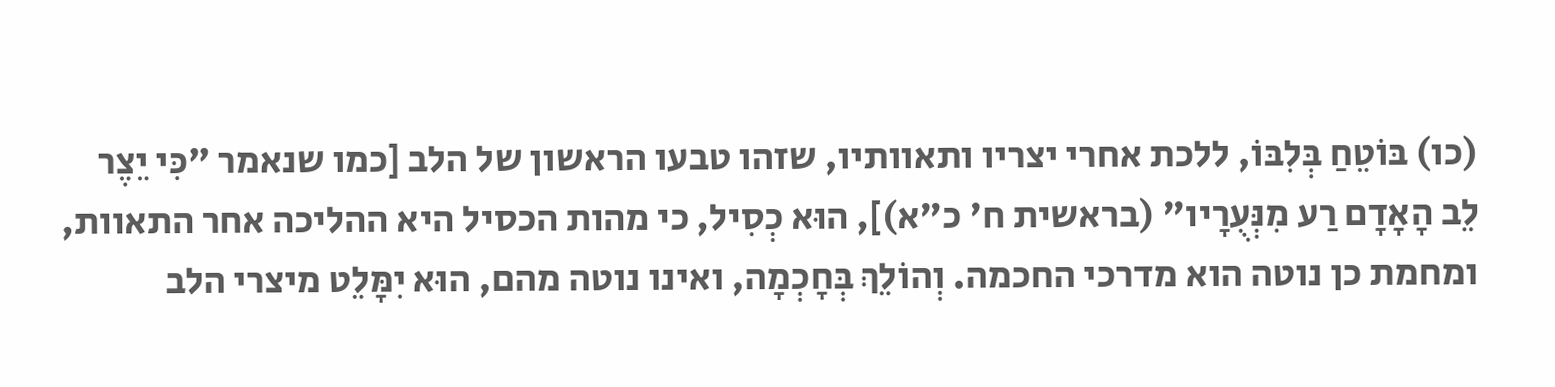(כו) בּוֹטֵחַ בְּלִבּוֹ, ללכת אחרי יצריו ותאוותיו, שזהו טבעו הראשון של הלב [כמו שנאמר "כִּי יֵצֶר לֵב הָאָדָם רַע מִנְּעֻרָיו" (בראשית ח' כ"א)], הוּא כְסִיל, כי מהות הכסיל היא ההליכה אחר התאוות, ומחמת כן נוטה הוא מדרכי החכמה. וְהוֹלֵךְ בְּחָכְמָה, ואינו נוטה מהם, הוּא יִמָּלֵט מיצרי הלב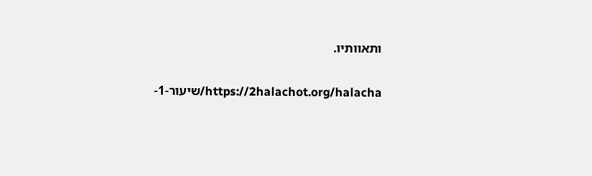ותאוותיו.

https://2halachot.org/halacha/שיעור-1-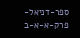ספר-דניאל-פרק-א-א-ב